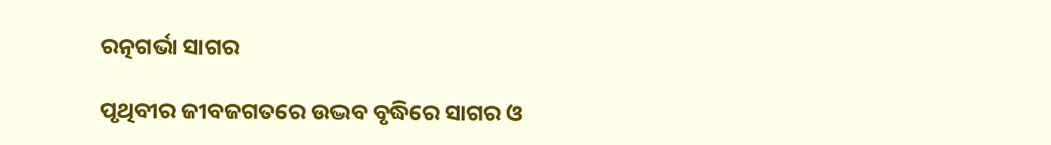ରତ୍ନଗର୍ଭା ସାଗର

ପୃଥିବୀର ଜୀବଜଗତରେ ଉଦ୍ଭବ ବୃଦ୍ଧିରେ ସାଗର ଓ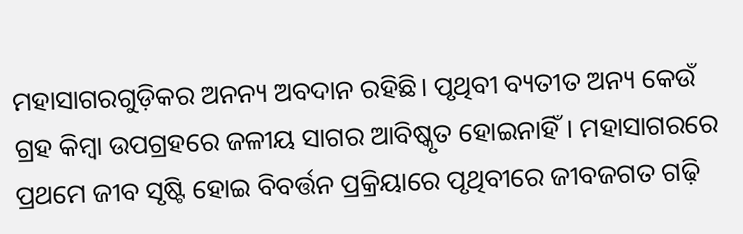ମହାସାଗରଗୁଡ଼ିକର ଅନନ୍ୟ ଅବଦାନ ରହିଛି। ପୃଥିବୀ ବ୍ୟତୀତ ଅନ୍ୟ କେଉଁ ଗ୍ରହ କିମ୍ବା ଉପଗ୍ରହରେ ଜଳୀୟ ସାଗର ଆବିଷ୍କୃତ ହୋଇନାହିଁ। ମହାସାଗରରେ ପ୍ରଥମେ ଜୀବ ସୃଷ୍ଟି ହୋଇ ବିବର୍ତ୍ତନ ପ୍ରକ୍ରିୟାରେ ପୃଥିବୀରେ ଜୀବଜଗତ ଗଢ଼ି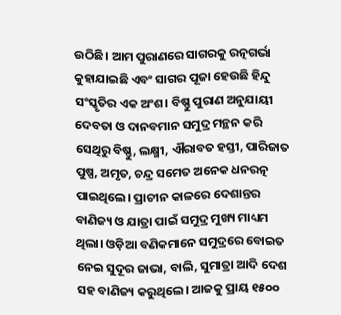ଉଠିଛି। ଆମ ପୁରାଣରେ ସାଗରକୁ ରତ୍ନଗର୍ଭା କୁହାଯାଇଛି ଏବଂ ସାଗର ପୂଜା ହେଉଛି ହିନ୍ଦୁ ସଂସ୍କୃତିର ଏକ ଅଂଶ। ବିଷ୍ଣୁ ପୁରାଣ ଅନୁଯାୟୀ ଦେବତା ଓ ଦାନବମାନ ସମୁଦ୍ର ମନ୍ଥନ କରି ସେଥିରୁ ବିଷ୍ଣୁ, ଲକ୍ଷ୍ମୀ, ଐରାବତ ହସ୍ତୀ, ପାରିଜାତ ପୁଷ୍ପ, ଅମୃତ, ଚନ୍ଦ୍ର ସମେତ ଅନେକ ଧନରତ୍ନ ପାଇଥିଲେ। ପ୍ରାଚୀନ କାଳରେ ଦେଶାନ୍ତର ବାଣିଜ୍ୟ ଓ ଯାତ୍ରା ପାଇଁ ସମୁଦ୍ର ମୁଖ୍ୟ ମାଧ୍ୟମ ଥିଲା। ଓଡ଼ିଆ ବଣିକମାନେ ସମୁଦ୍ରରେ ବୋଇତ ନେଇ ସୁଦୂର ଜାଭା, ବାଲି, ସୁମାତ୍ରା ଆଦି ଦେଶ ସହ ବାଣିଜ୍ୟ କରୁଥିଲେ। ଆଜକୁ ପ୍ରାୟ ୧୫୦୦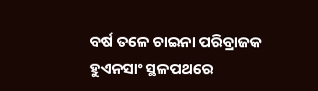ବର୍ଷ ତଳେ ଚାଇନା ପରିବ୍ରାଜକ ହୁଏନସାଂ ସ୍ଥଳପଥରେ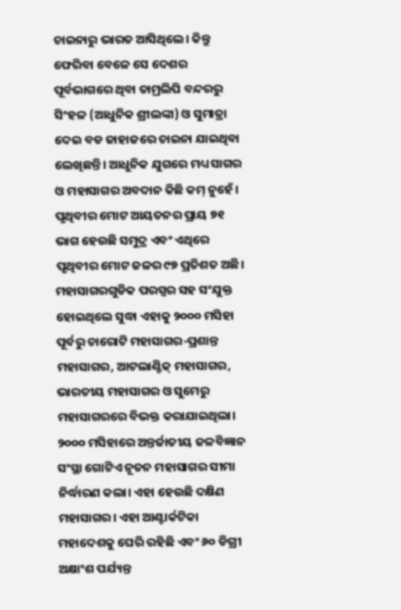ଚାଇନାରୁ ଭାରତ ଆସିଥିଲେ। କିନ୍ତୁ ଫେରିବା ବେଳେ ସେ ଦେଶର ପୂର୍ବଭାଗରେ ଥିବା ତାମ୍ରଲିପି ବନ୍ଦରରୁ ସିଂହଳ (ଆଧୁନିକ ଶ୍ରୀଲଙ୍କା) ଓ ସୁମାତ୍ରା ଦେଇ ବଡ ଜାହାଜରେ ଚାଇନା ଯାଇଥିବା ଲେଖିଛନ୍ତି। ଆଧୁନିକ ଯୁଗରେ ମଧ୍ୟ ସାଗର ଓ ମହାସାଗର ଅବଦାନ କିଛି କମ୍‌ ନୁହେଁ।
ପୃଥିବୀର ମୋଟ ଆୟତନର ପ୍ରାୟ ୭୧ ଭାଗ ହେଉଛି ସମୁଦ୍ର ଏବଂ ଏଥିରେ ପୃଥିବୀର ମୋଟ ଜଳର ୯୭ ପ୍ରତିଶତ ଅଛି। ମହାସାଗରଗୁଡିକ ପରସ୍ପର ସହ ସଂଯୁକ୍ତ ହୋଇଥିଲେ ସୁଦ୍ଧା ଏହାକୁ ୨୦୦୦ ମସିହା ପୂର୍ବରୁ ଚାରୋଟି ମହାସାଗର-ପ୍ରଶାନ୍ତ ମହାସାଗର, ଆଟଲାଣ୍ଟିକ୍‌ ମହାସାଗର, ଭାରତୀୟ ମହାସାଗର ଓ ସୁମେରୁ ମହାସାଗରରେ ବିଭକ୍ତ କରାଯାଇଥିଲା। ୨୦୦୦ ମସିହାରେ ଅନ୍ତର୍ଜାତୀୟ ଜଳବିଜ୍ଞାନ ସଂସ୍ଥା ଗୋଟିଏ ନୂତନ ମହାସାଗର ସୀମା ନିର୍ଦ୍ଧାରଣ କଲା। ଏହା ହେଉଛି ଦକ୍ଷିଣ ମହାସାଗର। ଏହା ଆଣ୍ଟାର୍କଟିକା ମହାଦେଶକୁ ଘେରି ରହିଛି ଏବଂ ୬୦ ଡିଗ୍ରୀ ଅକ୍ଷାଂଶ ପର୍ଯ୍ୟନ୍ତ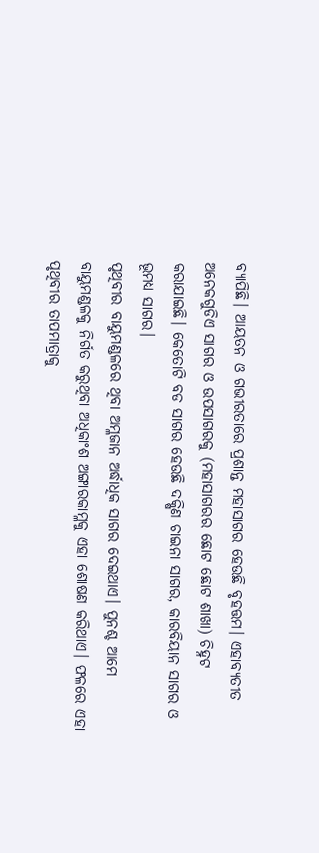ବ୍ୟାପିଛି। ଆୟତନ ଓ ଗଭୀରତାରେ ପ୍ରଶାନ୍ତ ମହାସାଗର ହେଉଛି ବୃହତ୍ତମ। ଏହାବ୍ୟତୀତ ଅନେକଗୁଡିଏ ସାଗର ଓ ଉପସାଗରକୁ (ମହାସାଗରର ଛୋଟ ଛୋଟ ଶାଖା) ଚିହ୍ନଟ କରାଯାଇଛି। କେତୋଟି ବଡ ସାଗର ହେଉଛି ଦକ୍ଷିଣ ଚାଇନା ସାଗର, କାରବିୟାନ ସାଗର ଓ ଭୂମଧ୍ୟ ସାଗର।
ପୃଥିବୀର ବାୟୁମଣ୍ଡଳରେ ଥିବା ଅମ୍ଳଜାନ ଅର୍ଦ୍ଧାଧିକ ସାଗର ଦେଇଥାଏ। ପୁନଶ୍ଚ ଆମେ ବାୟୁମଣ୍ଡଳକୁ ନିର୍ଗତ କରୁଥିବା ଅଧିକାଂଶ ଅଙ୍ଗାରକାମ୍ଳକୁ ଏହା ଶୋଷଣ କରିଥାଏ। ଫଳରେ ଏହା ପୃଥିବୀର ତାପମାତ୍ରାକୁ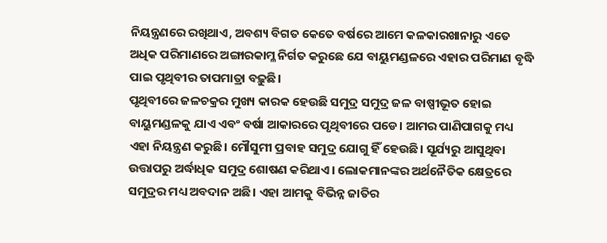ନିୟନ୍ତ୍ରଣରେ ରଖିଥାଏ, ଅବଶ୍ୟ ବିଗତ କେତେ ବର୍ଷରେ ଆମେ କଳକାରଖାନାରୁ ଏତେ ଅଧିକ ପରିମାଣରେ ଅଙ୍ଗାରକାମ୍ଳ ନିର୍ଗତ କରୁଛେ ଯେ ବାୟୁମଣ୍ଡଳରେ ଏହାର ପରିମାଣ ବୃଦ୍ଧି ପାଇ ପୃଥିବୀର ତାପମାତ୍ରା ବଢ଼ୁଛି।
ପୃଥିବୀରେ ଜଳଚକ୍ରର ମୁଖ୍ୟ କାରକ ହେଉଛି ସମୁଦ୍ର ସମୁଦ୍ର ଜଳ ବାଷ୍ପୀଭୂତ ହୋଇ ବାୟୁମଣ୍ଡଳକୁ ଯାଏ ଏବଂ ବର୍ଷା ଆକାରରେ ପୃଥିବୀରେ ପଡେ। ଆମର ପାଣିପାଗକୁ ମଧ୍ୟ ଏହା ନିୟନ୍ତ୍ରଣ କରୁଛି। ମୌସୁମୀ ପ୍ରବାହ ସମୁଦ୍ର ଯୋଗୁ ହିଁ ହେଉଛି। ସୂର୍ଯ୍ୟରୁ ଆସୁଥିବା ଉତ୍ତାପରୁ ଅର୍ଦ୍ଧାଧିକ ସମୁଦ୍ର ଶୋଷଣ କରିଥାଏ। ଲୋକମାନଙ୍କର ଅର୍ଥନୈତିକ କ୍ଷେତ୍ରରେ ସମୁଦ୍ରର ମଧ୍ୟ ଅବଦାନ ଅଛି। ଏହା ଆମକୁ ବିଭିନ୍ନ ଜାତିର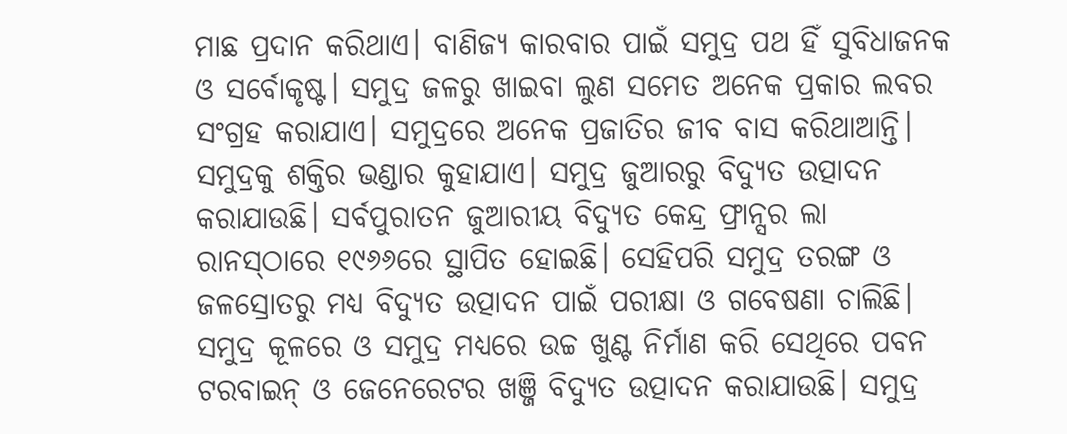ମାଛ ପ୍ରଦାନ କରିଥାଏ। ବାଣିଜ୍ୟ କାରବାର ପାଇଁ ସମୁଦ୍ର ପଥ ହିଁ ସୁବିଧାଜନକ ଓ ସର୍ବୋକୃଷ୍ଟ। ସମୁଦ୍ର ଜଳରୁ ଖାଇବା ଲୁଣ ସମେତ ଅନେକ ପ୍ରକାର ଲବର ସଂଗ୍ରହ କରାଯାଏ। ସମୁଦ୍ରରେ ଅନେକ ପ୍ରଜାତିର ଜୀବ ବାସ କରିଥାଆନ୍ତି।
ସମୁଦ୍ରକୁ ଶକ୍ତିର ଭଣ୍ଡାର କୁହାଯାଏ। ସମୁଦ୍ର ଜୁଆରରୁ ବିଦ୍ୟୁତ ଉତ୍ପାଦନ କରାଯାଉଛି। ସର୍ବପୁରାତନ ଜୁଆରୀୟ ବିଦ୍ୟୁତ କେନ୍ଦ୍ର ଫ୍ରାନ୍ସର ଲା ରାନସ୍‌ଠାରେ ୧୯୬୬ରେ ସ୍ଥାପିତ ହୋଇଛି। ସେହିପରି ସମୁଦ୍ର ତରଙ୍ଗ ଓ ଜଳସ୍ରୋତରୁ ମଧ୍ୟ ବିଦ୍ୟୁତ ଉତ୍ପାଦନ ପାଇଁ ପରୀକ୍ଷା ଓ ଗବେଷଣା ଚାଲିଛି। ସମୁଦ୍ର କୂଳରେ ଓ ସମୁଦ୍ର ମଧ୍ୟରେ ଉଚ୍ଚ ଖୁଣ୍ଟ ନିର୍ମାଣ କରି ସେଥିରେ ପବନ ଟରବାଇନ୍‌ ଓ ଜେନେରେଟର ଖଞ୍ଜି ବିଦ୍ୟୁତ ଉତ୍ପାଦନ କରାଯାଉଛି। ସମୁଦ୍ର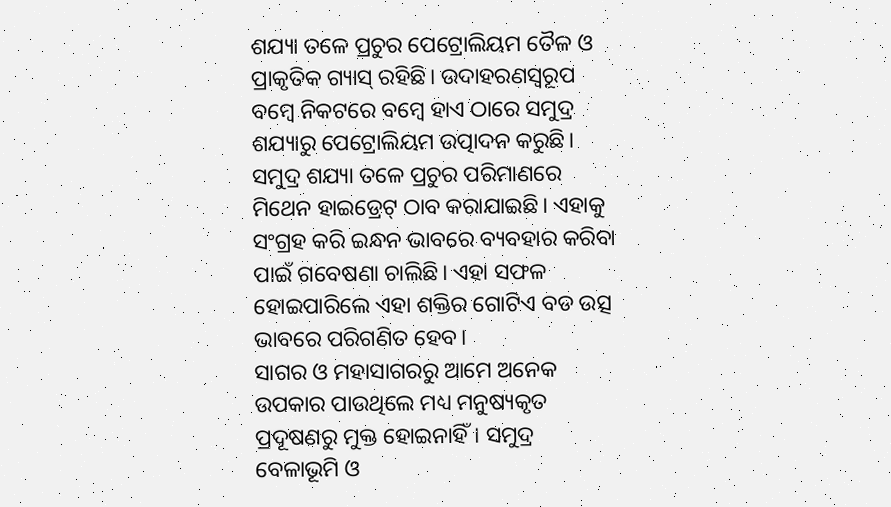ଶଯ୍ୟା ତଳେ ପ୍ରଚୁର ପେଟ୍ରୋଲିୟମ ତୈଳ ଓ ପ୍ରାକୃତିକ ଗ୍ୟାସ୍‌ ରହିଛି। ଉଦାହରଣସ୍ବରୂପ ବମ୍ବେ ନିକଟରେ ବମ୍ବେ ହାଏ ଠାରେ ସମୁଦ୍ର ଶଯ୍ୟାରୁ ପେଟ୍ରୋଲିୟମ ଉତ୍ପାଦନ କରୁଛି। ସମୁଦ୍ର ଶଯ୍ୟା ତଳେ ପ୍ରଚୁର ପରିମାଣରେ ମିଥେନ ହାଇଡ୍ରେଟ୍‌ ଠାବ କରାଯାଇଛି। ଏହାକୁ ସଂଗ୍ରହ କରି ଇନ୍ଧନ ଭାବରେ ବ୍ୟବହାର କରିବା ପାଇଁ ଗବେଷଣା ଚାଲିଛି। ଏହା ସଫଳ ହୋଇପାରିଲେ ଏହା ଶକ୍ତିର ଗୋଟିଏ ବଡ ଉତ୍ସ ଭାବରେ ପରିଗଣିତ ହେବ।
ସାଗର ଓ ମହାସାଗରରୁ ଆମେ ଅନେକ ଉପକାର ପାଉଥିଲେ ମଧ୍ୟ ମନୁଷ୍ୟକୃତ ପ୍ରଦୂଷଣରୁ ମୁକ୍ତ ହୋଇନାହିଁ। ସମୁଦ୍ର ବେଳାଭୂମି ଓ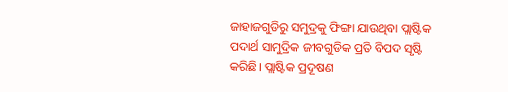ଜାହାଜଗୁଡିରୁ ସମୁଦ୍ରକୁ ଫିଙ୍ଗା ଯାଉଥିବା ପ୍ଲାଷ୍ଟିକ ପଦାର୍ଥ ସାମୁଦ୍ରିକ ଜୀବଗୁଡିକ ପ୍ରତି ବିପଦ ସୃଷ୍ଟି କରିଛି। ପ୍ଲାଷ୍ଟିକ ପ୍ରଦୂଷଣ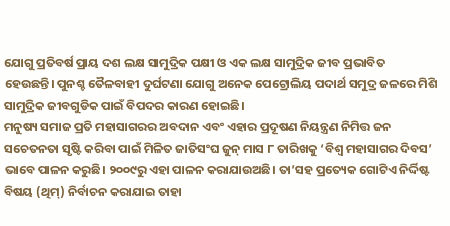ଯୋଗୁ ପ୍ରତିବର୍ଷ ପ୍ରାୟ ଦଶ ଲକ୍ଷ ସାମୁଦ୍ରିକ ପକ୍ଷୀ ଓ ଏକ ଲକ୍ଷ ସାମୁଦ୍ରିକ ଜୀବ ପ୍ରଭାବିତ ହେଉଛନ୍ତି। ପୁନଶ୍ଚ ତୈଳବାହୀ ଦୁର୍ଘଟଣା ଯୋଗୁ ଅନେକ ପେଟ୍ରୋଲିୟ ପଦାର୍ଥ ସମୁଦ୍ର ଜଳରେ ମିଶି ସାମୁଦ୍ରିକ ଜୀବଗୁଡିକ ପାଇଁ ବିପଦର କାରଣ ହୋଇଛି।
ମନୁଷ୍ୟ ସମାଜ ପ୍ରତି ମହାସାଗରର ଅବଦାନ ଏବଂ ଏହାର ପ୍ରଦୂଷଣ ନିୟନ୍ତ୍ରଣ ନିମିତ୍ତ ଜନ ସଚେତନତା ସୃଷ୍ଟି କରିବା ପାଇଁ ମିଳିତ ଜାତିସଂଘ ଜୁନ୍‌ ମାସ ୮ ତାରିଖକୁ ‘ବିଶ୍ୱ ମହାସାଗର ଦିବସ’ ଭାବେ ପାଳନ କରୁଛି। ୨୦୦୯ରୁ ଏହା ପାଳନ କରାଯାଉଅଛି। ତା’ସହ ପ୍ରତ୍ୟେକ ଗୋଟିଏ ନିର୍ଦ୍ଦିଷ୍ଟ ବିଷୟ (ଥିମ୍‌) ନିର୍ବାଚନ କରାଯାଇ ତାହା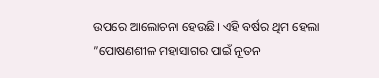ଉପରେ ଆଲୋଚନା ହେଉଛି। ଏହି ବର୍ଷର ଥିମ ହେଲା ”ପୋଷଣଶୀଳ ମହାସାଗର ପାଇଁ ନୂତନ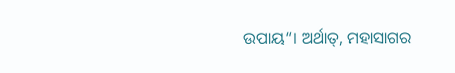ଉପାୟ“। ଅର୍ଥାତ୍‌, ମହାସାଗର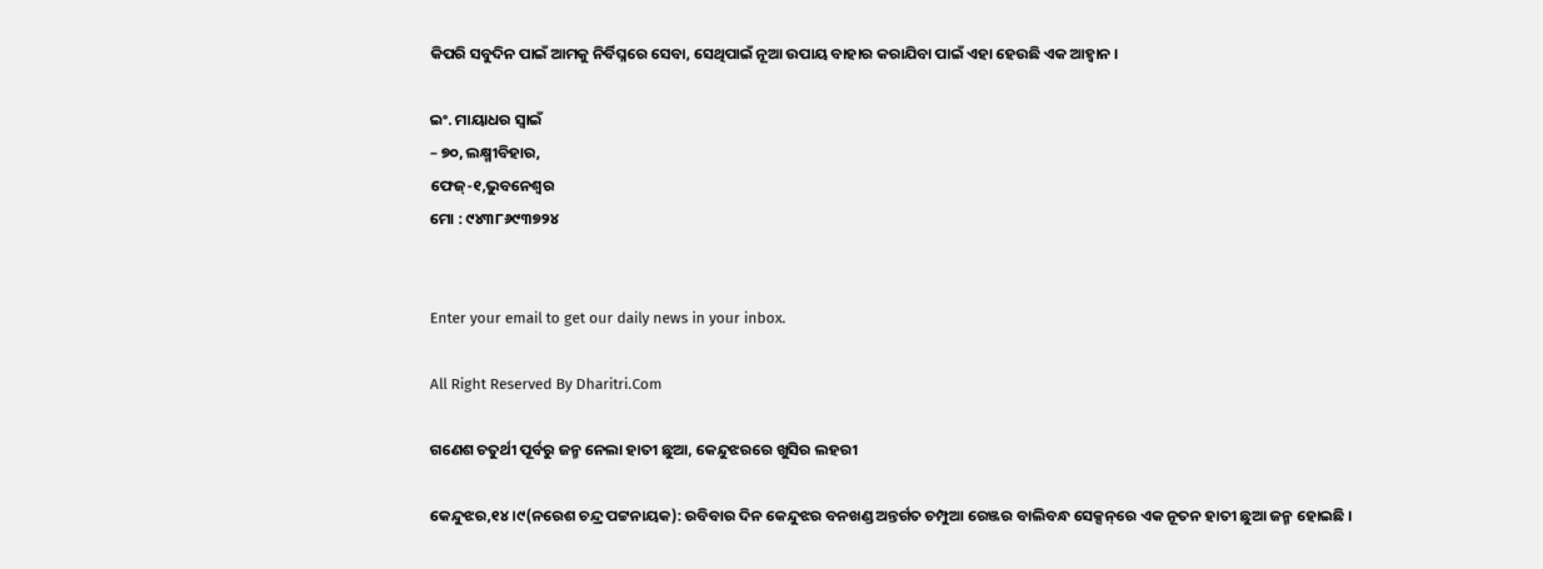କିପରି ସବୁଦିନ ପାଇଁ ଆମକୁ ନିର୍ବିଘ୍ନରେ ସେବା, ସେଥିପାଇଁ ନୂଆ ଉପାୟ ବାହାର କରାଯିବା ପାଇଁ ଏହା ହେଉଛି ଏକ ଆହ୍ବାନ ।

ଇଂ. ମାୟାଧର ସ୍ବାଇଁ
– ୭୦, ଲକ୍ଷ୍ମୀବିହାର,
ଫେଜ୍‌-୧,ଭୁବନେଶ୍ୱର
ମୋ : ୯୪୩୮୬୯୩୭୨୪


Enter your email to get our daily news in your inbox.

All Right Reserved By Dharitri.Com

ଗଣେଶ ଚତୁର୍ଥୀ ପୂର୍ବରୁ ଜନ୍ମ ନେଲା ହାତୀ ଛୁଆ, କେନ୍ଦୁଝରରେ ଖୁସିର ଲହରୀ

କେନ୍ଦୁଝର,୧୪।୯(ନରେଶ ଚନ୍ଦ୍ର ପଟ୍ଟନାୟକ): ରବିବାର ଦିନ କେନ୍ଦୁଝର ବନଖଣ୍ଡ ଅନ୍ତର୍ଗତ ଚମ୍ପୁଆ ରେଞ୍ଜର ବାଲିବନ୍ଧ ସେକ୍ସନ୍‌ରେ ଏକ ନୂତନ ହାତୀ ଛୁଆ ଜନ୍ମ ହୋଇଛି ।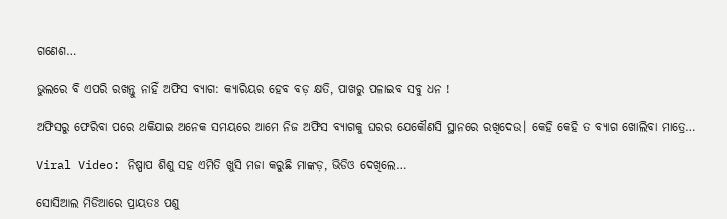ଗଣେଶ…

ଭୁଲରେ ବି ଏପରି ରଖନ୍ତୁ ନାହିଁ ଅଫିସ ବ୍ୟାଗ: କ୍ୟାରିୟର ହେବ ବଡ଼ କ୍ଷତି, ପାଖରୁ ପଳାଇବ ସବୁ ଧନ !

ଅଫିସରୁ ଫେରିବା ପରେ ଥକିଯାଇ ଅନେକ ସମୟରେ ଆମେ ନିଜ ଅଫିସ ବ୍ୟାଗକୁ ଘରର ଯେକୌଣସି ସ୍ଥାନରେ ରଖିଦେଉ। କେହି କେହି ତ ବ୍ୟାଗ ଖୋଲିବା ମାତ୍ରେ…

Viral Video: ନିଷ୍ପାପ ଶିଶୁ ସହ ଏମିତି ଖୁସି ମଜା କରୁଛି ମାଙ୍କଡ଼, ଭିଡିଓ ଦେଖିଲେ…

ସୋସିଆଲ ମିଡିଆରେ ପ୍ରାୟତଃ ପଶୁ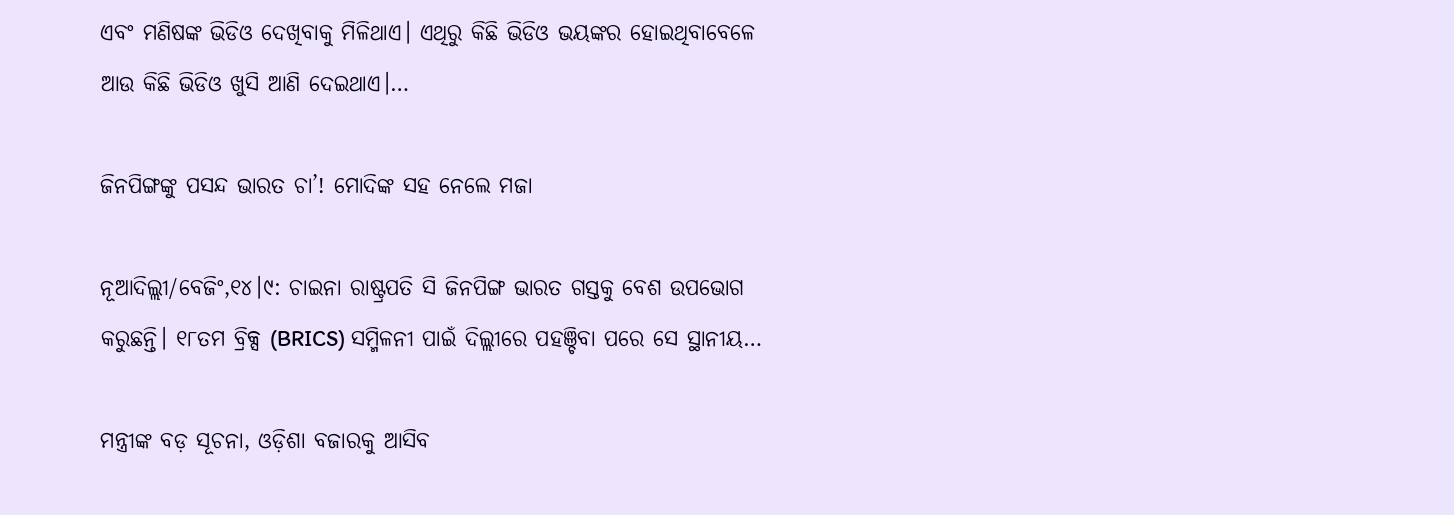ଏବଂ ମଣିଷଙ୍କ ଭିଡିଓ ଦେଖିବାକୁ ମିଳିଥାଏ। ଏଥିରୁ କିଛି ଭିଡିଓ ଭୟଙ୍କର ହୋଇଥିବାବେଳେ ଆଉ କିଛି ଭିଡିଓ ଖୁସି ଆଣି ଦେଇଥାଏ।…

ଜିନପିଙ୍ଗଙ୍କୁ ପସନ୍ଦ ଭାରତ ଚା’! ମୋଦିଙ୍କ ସହ ନେଲେ ମଜା

ନୂଆଦିଲ୍ଲୀ/ବେଜିଂ,୧୪।୯: ଚାଇନା ରାଷ୍ଟ୍ରପତି ସି ଜିନପିଙ୍ଗ ଭାରତ ଗସ୍ତକୁ ବେଶ ଉପଭୋଗ କରୁଛନ୍ତି। ୧୮ତମ ବ୍ରିକ୍ସ (BRICS) ସମ୍ମିଳନୀ ପାଇଁ ଦିଲ୍ଲୀରେ ପହଞ୍ଚିବା ପରେ ସେ ସ୍ଥାନୀୟ…

ମନ୍ତ୍ରୀଙ୍କ ବଡ଼ ସୂଚନା, ଓଡ଼ିଶା ବଜାରକୁ ଆସିବ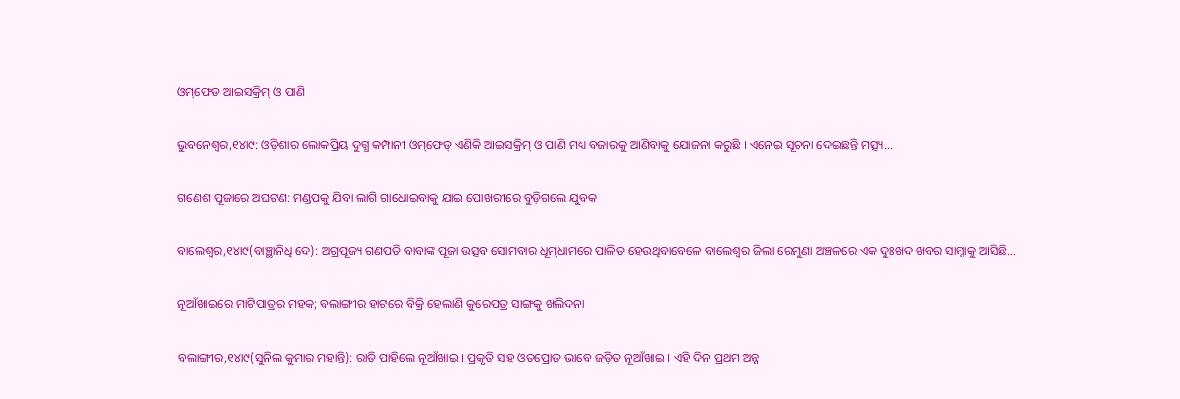ଓମ୍‌ଫେଡ ଆଇସକ୍ରିମ୍ ଓ ପାଣି

ଭୁବନେଶ୍ବର,୧୪ା୯: ଓଡ଼ିଶାର ଲୋକପ୍ରିୟ ଦୁଗ୍ଧ କମ୍ପାନୀ ଓମ୍‌ଫେଡ୍‌ ଏଣିକି ଆଇସକ୍ରିମ୍ ଓ ପାଣି ମଧ୍ୟ ବଜାରକୁ ଆଣିବାକୁ ଯୋଜନା କରୁଛି । ଏନେଇ ସୂଚନା ଦେଇଛନ୍ତି ମତ୍ସ୍ୟ…

ଗଣେଶ ପୂଜାରେ ଅଘଟଣ: ମଣ୍ଡପକୁ ଯିବା ଲାଗି ଗାଧୋଇବାକୁ ଯାଇ ପୋଖରୀରେ ବୁଡ଼ିଗଲେ ଯୁବକ

ବାଲେଶ୍ୱର,୧୪ା୯(ବାଞ୍ଛାନିଧି ଦେ): ଅଗ୍ରପୂଜ୍ୟ ଗଣପତି ବାବାଙ୍କ ପୂଜା ଉତ୍ସବ ସୋମବାର ଧୂମ୍‌ଧାମରେ ପାଳିତ ହେଉଥିବାବେଳେ ବାଲେଶ୍ୱର ଜିଲା ରେମୁଣା ଅଞ୍ଚଳରେ ଏକ ଦୁଃଖଦ ଖବର ସାମ୍ନାକୁ ଆସିଛି…

ନୂଆଁଖାଇରେ ମାଟିପାତ୍ରର ମହକ; ବଲାଙ୍ଗୀର ହାଟରେ ବିକ୍ରି ହେଲାଣି କୁରେପତ୍ର ସାଙ୍ଗକୁ ଖଲିଦନା

ବଲାଙ୍ଗୀର,୧୪ା୯(ସୁନିଲ କୁମାର ମହାନ୍ତି): ରାତି ପାହିଲେ ନୂଆଁଖାଇ । ପ୍ରକୃତି ସହ ଓତପ୍ରୋତ ଭାବେ ଜଡ଼ିତ ନୂଆଁଖାଇ । ଏହି ଦିନ ପ୍ରଥମ ଅନ୍ନ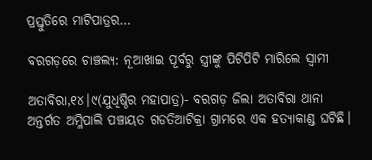ପ୍ରସ୍ତୁତିରେ ମାଟିପାତ୍ରର…

ବରଗଡ଼ରେ ଚାଞ୍ଚଲ୍ୟ: ନୂଆଖାଇ ପୂର୍ବରୁ ସ୍ତ୍ରୀଙ୍କୁ ପିଟିପିଟି ମାରିଲେ ସ୍ବାମୀ

ଅତାବିରା,୧୪।୯(ଯୁଧିଷ୍ଠିର ମହାପାତ୍ର)- ବରଗଡ଼ ଜିଲା ଅତାବିରା ଥାନା ଅନ୍ତର୍ଗତ ଅମ୍ଳିପାଲି ପଞ୍ଚାୟତ ଗଡତିଆଟିକ୍ରା ଗ୍ରାମରେ ଏକ ହତ୍ୟାକାଣ୍ଡ ଘଟିଛି।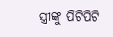ସ୍ତ୍ରୀଙ୍କୁ ପିଟିପିଟି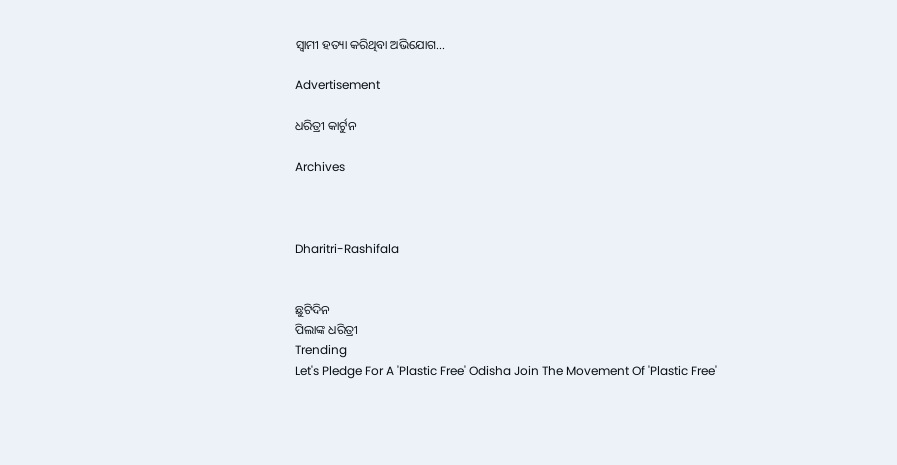ସ୍ବାମୀ ହତ୍ୟା କରିଥିବା ଅଭିଯୋଗ…

Advertisement

ଧରିତ୍ରୀ କାର୍ଟୁନ

Archives



Dharitri-Rashifala


ଛୁଟିଦିନ
ପିଲାଙ୍କ ଧରିତ୍ରୀ
Trending
Let's Pledge For A 'Plastic Free' Odisha Join The Movement Of 'Plastic Free'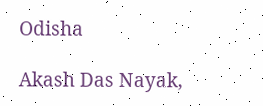Odisha

Akash Das Nayak,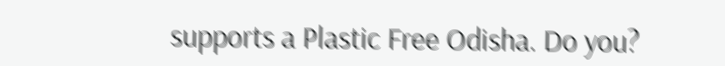supports a Plastic Free Odisha. Do you?